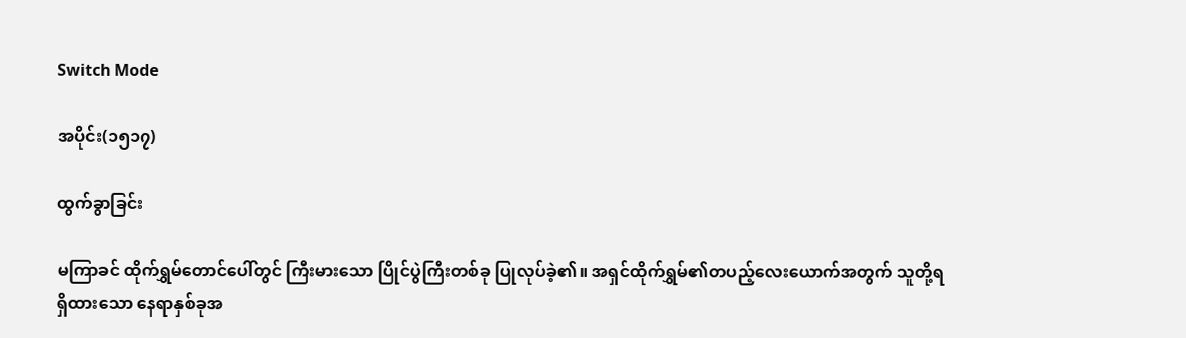Switch Mode

အပိုင်း(၁၅၁၇)

ထွက်ခွာခြင်း

မကြာခင် ထိုက်ရွှမ်တောင်ပေါ်တွင် ကြီးမားသော ပြိုင်ပွဲကြီးတစ်ခု ပြုလုပ်ခဲ့၏။ အရှင်ထိုက်ရွှမ်၏တပည့်လေးယောက်အတွက် သူတို့ရရှိထားသော နေရာနှစ်ခုအ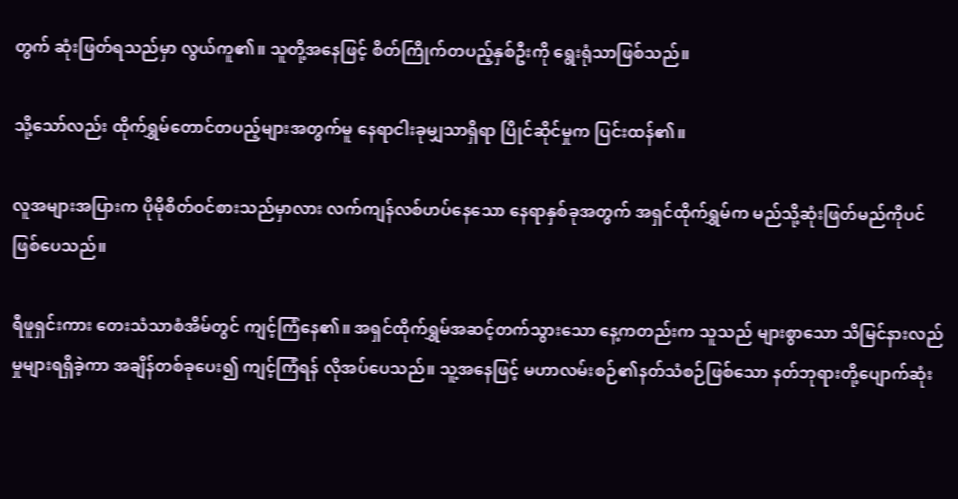တွက် ဆုံးဖြတ်ရသည်မှာ လွယ်ကူ၏။ သူတို့အနေဖြင့် စိတ်ကြိုက်တပည့်နှစ်ဦးကို ရွေးရုံသာဖြစ်သည်။

သို့သော်လည်း ထိုက်ရွှမ်တောင်တပည့်များအတွက်မူ နေရာငါးခုမျှသာရှိရာ ပြိုင်ဆိုင်မှုက ပြင်းထန်၏။

လူအများအပြားက ပိုမိုစိတ်ဝင်စားသည်မှာလား လက်ကျန်လစ်ဟပ်နေသော နေရာနှစ်ခုအတွက် အရှင်ထိုက်ရွှမ်က မည်သို့ဆုံးဖြတ်မည်ကိုပင် ဖြစ်ပေသည်။

ရီဖူရှင်းကား တေးသံသာစံအိမ်တွင် ကျင့်ကြံနေ၏။ အရှင်ထိုက်ရွှမ်အဆင့်တက်သွားသော နေ့ကတည်းက သူသည် များစွာသော သိမြင်နားလည်မှုများရရှိခဲ့ကာ အချိန်တစ်ခုပေး၍ ကျင့်ကြံရန် လိုအပ်ပေသည်။ သူ့အနေဖြင့် မဟာလမ်းစဉ်၏နတ်သံစဉ်ဖြစ်သော နတ်ဘုရားတို့ပျောက်ဆုံး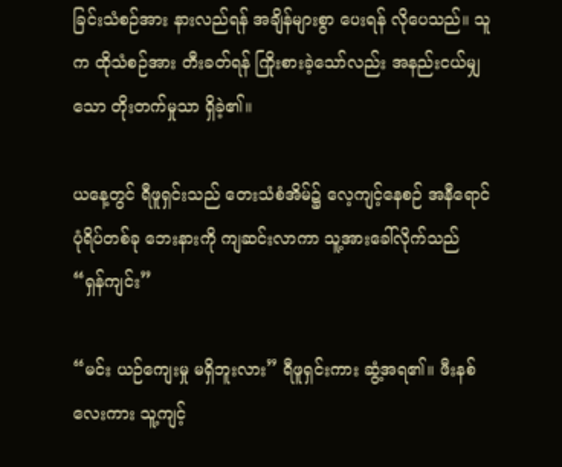ခြင်းသံစဉ်အား နားလည်ရန် အချိန်များစွာ ပေးရန် လိုပေသည်။ သူက ထိုသံစဉ်အား တီးခတ်ရန် ကြိုးစားခဲ့သော်လည်း အနည်းငယ်မျှသော တိုးတက်မှုသာ ရှိခဲ့၏။

ယနေ့တွင် ရီဖူရှင်းသည် တေးသံစံအိမ်၌ လေ့ကျင့်နေစဉ် အနီရောင်ပုံရိပ်တစ်ခု ဘေးနားကို ကျဆင်းလာကာ သူ့အားခေါ်လိုက်သည် “ရှန်ကျင်း”

“မင်း ယဉ်ကျေးမှု မရှိဘူးလား” ရီဖူရှင်းကား ဆွံ့အရ၏။ ဖီးနစ်လေးကား သူ့ကျင့်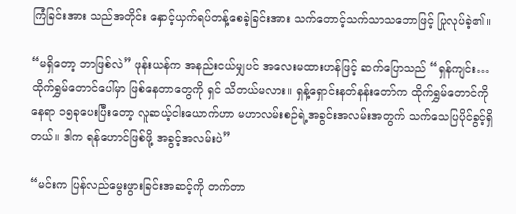ကြံခြင်းအား သည်အတိုင်း နှောင့်ယှက်ရပ်တန့်စေခဲ့ခြင်းအား သက်တောင့်သက်သာသဘောဖြင့် ပြုလုပ်ခဲ့၏။

“မရှိတော့ ဘာဖြစ်လဲ” ဖုန်းယန်က အနည်းငယ်မျှပင် အလေးမထားဟန်ဖြင့် ဆက်ပြောသည် “ရှန်ကျင်း… ထိုက်ရွှမ်တောင်ပေါ်မှာ ဖြစ်နေတာတွေကို ရှင် သိတယ်မလား။ ရှန့်ရှောင်းနတ်နန်းတော်က ထိုက်ရွှမ်တောင်ကို နေရာ ၁၅ခုပေးပြီးတော့ လူဆယ့်ငါးယောက်ဟာ မဟာလမ်းစဉ်ရဲ့အခွင်းအလမ်းအတွက် သက်သေပြပိုင်ခွင့်ရှိတယ်။ ဒါက ရန်ဟောင်ဖြစ်ဖို့ အခွင့်အလမ်းပဲ”

“မင်းက ပြန်လည်မွေးဖွားခြင်းအဆင့်ကို တက်တာ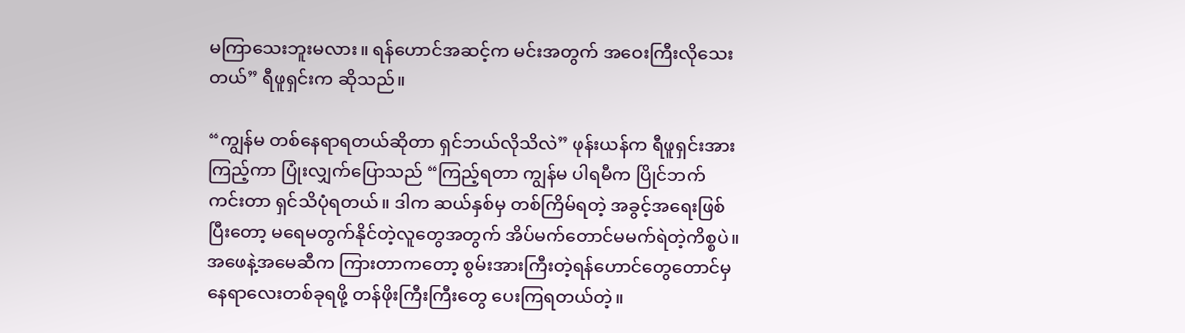မကြာသေးဘူးမလား။ ရန်ဟောင်အဆင့်က မင်းအတွက် အဝေးကြီးလိုသေးတယ်” ရီဖူရှင်းက ဆိုသည်။

“ကျွန်မ တစ်နေရာရတယ်ဆိုတာ ရှင်ဘယ်လိုသိလဲ” ဖုန်းယန်က ရီဖူရှင်းအား ကြည့်ကာ ပြုံးလျှက်ပြောသည် “ကြည့်ရတာ ကျွန်မ ပါရမီက ပြိုင်ဘက်ကင်းတာ ရှင်သိပုံရတယ်။ ဒါက ဆယ်နှစ်မှ တစ်ကြိမ်ရတဲ့ အခွင့်အရေးဖြစ်ပြီးတော့ မရေမတွက်နိုင်တဲ့လူတွေအတွက် အိပ်မက်တောင်မမက်ရဲတဲ့ကိစ္စပဲ။ အဖေနဲ့အမေဆီက ကြားတာကတော့ စွမ်းအားကြီးတဲ့ရန်ဟောင်တွေတောင်မှ နေရာလေးတစ်ခုရဖို့ တန်ဖိုးကြီးကြီးတွေ ပေးကြရတယ်တဲ့။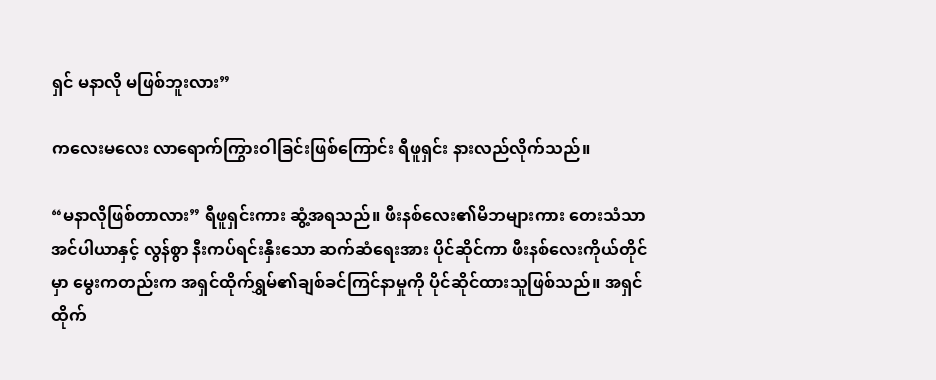ရှင် မနာလို မဖြစ်ဘူးလား”

ကလေးမလေး လာရောက်ကြွားဝါခြင်းဖြစ်ကြောင်း ရီဖူရှင်း နားလည်လိုက်သည်။

“မနာလိုဖြစ်တာလား” ရီဖူရှင်းကား ဆွံ့အရသည်။ ဖီးနစ်လေး၏မိဘများကား တေးသံသာအင်ပါယာနှင့် လွန်စွာ နီးကပ်ရင်းနှီးသော ဆက်ဆံရေးအား ပိုင်ဆိုင်ကာ ဖီးနစ်လေးကိုယ်တိုင်မှာ မွေးကတည်းက အရှင်ထိုက်ရွှမ်၏ချစ်ခင်ကြင်နာမှုကို ပိုင်ဆိုင်ထားသူဖြစ်သည်။ အရှင်ထိုက်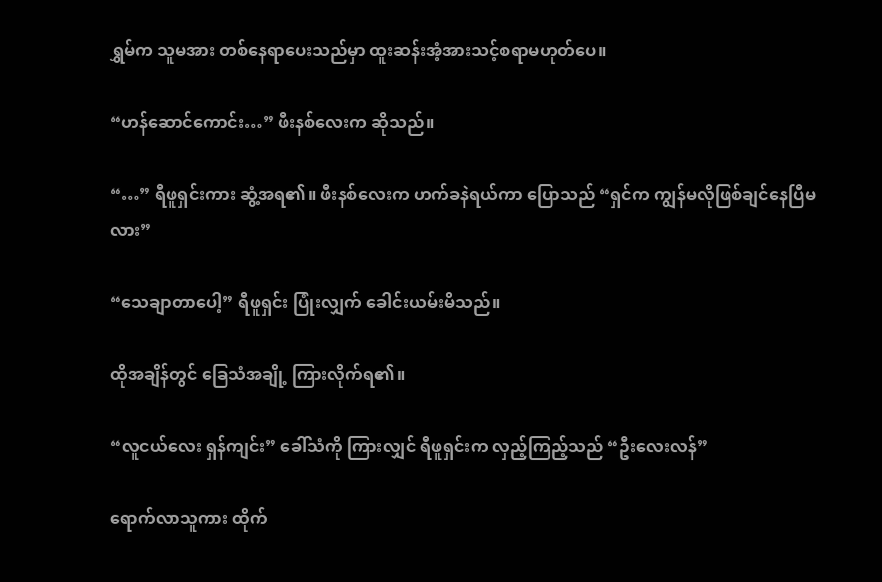ရွှမ်က သူမအား တစ်နေရာပေးသည်မှာ ထူးဆန်းအံ့အားသင့်စရာမဟုတ်ပေ။

“ဟန်ဆောင်ကောင်း…” ဖီးနစ်လေးက ဆိုသည်။

“…” ရီဖူရှင်းကား ဆွံ့အရ၏။ ဖီးနစ်လေးက ဟက်ခနဲရယ်ကာ ပြောသည် “ရှင်က ကျွန်မလိုဖြစ်ချင်နေပြီမလား”

“သေချာတာပေါ့” ရီဖူရှင်း ပြုံးလျှက် ခေါင်းယမ်းမိသည်။

ထိုအချိန်တွင် ခြေသံအချို့ ကြားလိုက်ရ၏။

“လူငယ်လေး ရှန်ကျင်း” ခေါ်သံကို ကြားလျှင် ရီဖူရှင်းက လှည့်ကြည့်သည် “ဦးလေးလန်”

ရောက်လာသူကား ထိုက်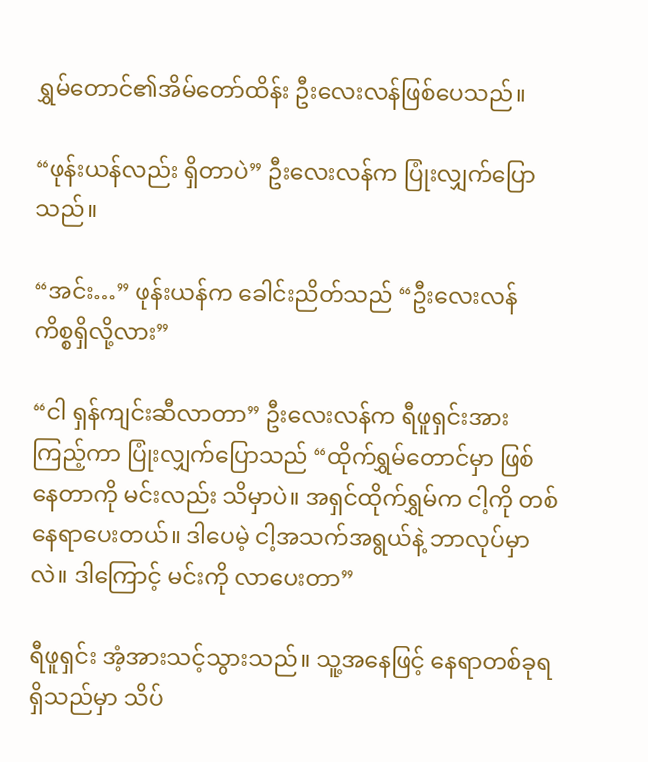ရွှမ်တောင်၏အိမ်တော်ထိန်း ဦးလေးလန်ဖြစ်ပေသည်။

“ဖုန်းယန်လည်း ရှိတာပဲ” ဦးလေးလန်က ပြုံးလျှက်ပြောသည်။

“အင်း…” ဖုန်းယန်က ခေါင်းညိတ်သည် “ဦးလေးလန် ကိစ္စရှိလို့လား”

“ငါ ရှန်ကျင်းဆီလာတာ” ဦးလေးလန်က ရီဖူရှင်းအား ကြည့်ကာ ပြုံးလျှက်ပြောသည် “ထိုက်ရွှမ်တောင်မှာ ဖြစ်နေတာကို မင်းလည်း သိမှာပဲ။ အရှင်ထိုက်ရွှမ်က ငါ့ကို တစ်နေရာပေးတယ်။ ဒါပေမဲ့ ငါ့အသက်အရွယ်နဲ့ ဘာလုပ်မှာလဲ။ ဒါကြောင့် မင်းကို လာပေးတာ”

ရီဖူရှင်း အံ့အားသင့်သွားသည်။ သူ့အနေဖြင့် နေရာတစ်ခုရရှိသည်မှာ သိပ်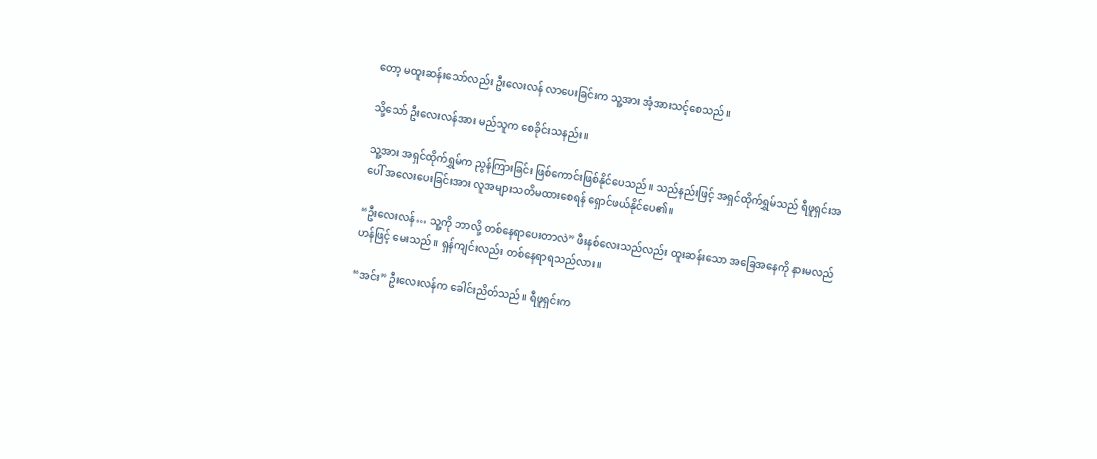တော့ မထူးဆန်းသော်လည်း ဦးလေးလန် လာပေးခြင်းက သူ့အား အံ့အားသင့်စေသည်။

သို့သော် ဦးလေးလန်အား မည်သူက စေခိုင်းသနည်း။

သူ့အား အရှင်ထိုက်ရွှမ်က ညွန်ကြားခြင်း ဖြစ်ကောင်းဖြစ်နိုင်ပေသည်။ သည်နည်းဖြင့် အရှင်ထိုက်ရွှမ်သည် ရီဖူရှင်းအပေါ် အလေးပေးခြင်းအား လူအများသတိမထားစေရန် ရှောင်ဖယ်နိုင်ပေ၏။

“ဦးလေးလန်… သူ့ကို ဘာလို့ တစ်နေရာပေးတာလဲ” ဖီးနစ်လေးသည်လည်း ထူးဆန်းသော အခြေအနေကို နားမလည်ဟန်ဖြင့် မေးသည်။ ရှန်ကျင်းလည်း တစ်နေရာရသည်လား။

“အင်း” ဦးလေးလန်က ခေါင်းညိတ်သည်။ ရီဖူရှင်းက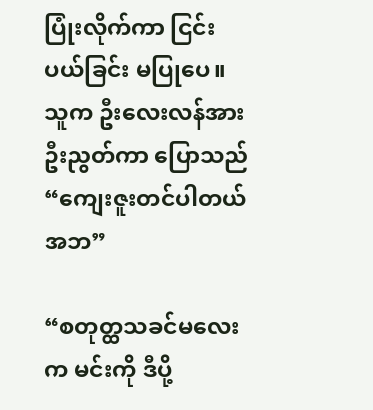ပြုံးလိုက်ကာ ငြင်းပယ်ခြင်း မပြုပေ။ သူက ဦးလေးလန်အား ဦးညွတ်ကာ ပြောသည် “ကျေးဇူးတင်ပါတယ် အဘ”

“စတုတ္ထသခင်မလေးက မင်းကို ဒီပို့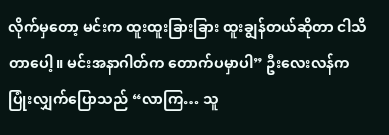လိုက်မှတော့ မင်းက ထူးထူးခြားခြား ထူးချွန်တယ်ဆိုတာ ငါသိတာပေါ့။ မင်းအနာဂါတ်က တောက်ပမှာပါ” ဦးလေးလန်က ပြုံးလျှက်ပြောသည် “လာကြ… သူ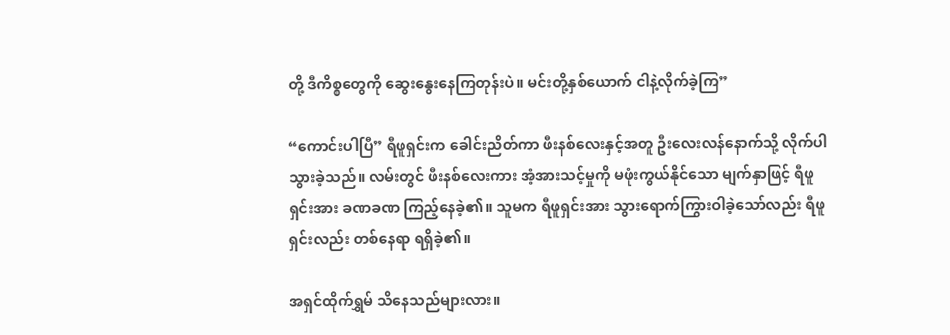တို့ ဒီကိစ္စတွေကို ဆွေးနွေးနေကြတုန်းပဲ။ မင်းတို့နှစ်ယောက် ငါနဲ့လိုက်ခဲ့ကြ”

“ကောင်းပါပြီ” ရီဖူရှင်းက ခေါင်းညိတ်ကာ ဖီးနစ်လေးနှင့်အတူ ဦးလေးလန်နောက်သို့ လိုက်ပါသွားခဲ့သည်။ လမ်းတွင် ဖီးနစ်လေးကား အံ့အားသင့်မှုကို မဖုံးကွယ်နိုင်သော မျက်နှာဖြင့် ရီဖူရှင်းအား ခဏခဏ ကြည့်နေခဲ့၏။ သူမက ရီဖူရှင်းအား သွားရောက်ကြွားဝါခဲ့သော်လည်း ရီဖူရှင်းလည်း တစ်နေရာ ရရှိခဲ့၏။

အရှင်ထိုက်ရွှမ် သိနေသည်များလား။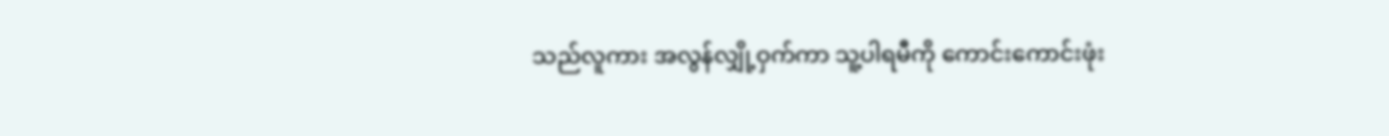သည်လူကား အလွန်လျှို့ဝှက်ကာ သူ့ပါရမီကို ကောင်းကောင်းဖုံး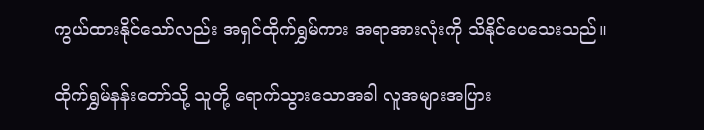ကွယ်ထားနိုင်သော်လည်း အရှင်ထိုက်ရွှမ်ကား အရာအားလုံးကို သိနိုင်ပေသေးသည်။

ထိုက်ရွှမ်နန်းတော်သို့ သူတို့ ရောက်သွားသောအခါ လူအများအပြား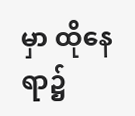မှာ ထိုနေရာ၌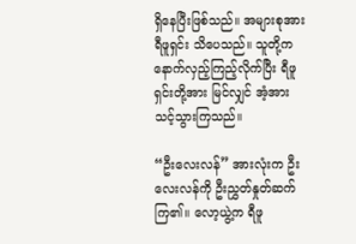ရှိနေပြီးဖြစ်သည်။ အများစုအား ရီဖူရှင်း သိပေသည်။ သူတို့က နောက်လှည့်ကြည့်လိုက်ပြီး ရီဖူရှင်းတို့အား မြင်လျှင် အံ့အားသင့်သွားကြသည်။

“ဦးလေးလန်” အားလုံးက ဦးလေးလန်ကို ဦးညွှတ်နှုတ်ဆက်ကြ၏။ လော့ယွဲ့က ရီဖူ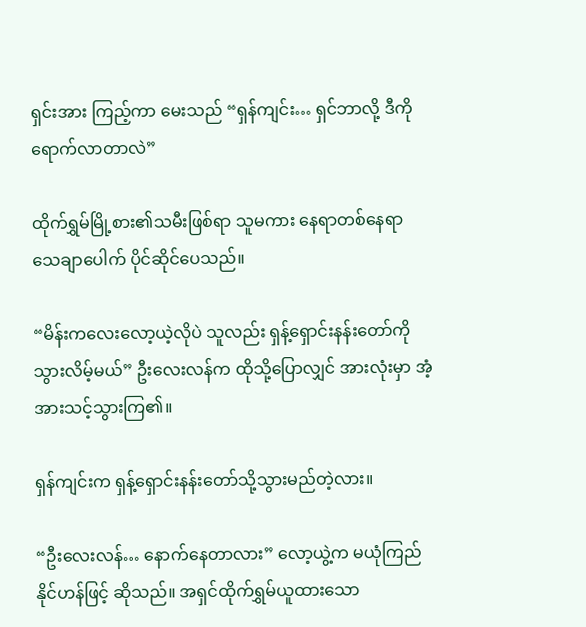ရှင်းအား ကြည့်ကာ မေးသည် “ရှန်ကျင်း… ရှင်ဘာလို့ ဒီကို ရောက်လာတာလဲ”

ထိုက်ရွှမ်မြို့စား၏သမီးဖြစ်ရာ သူမကား နေရာတစ်နေရာ သေချာပေါက် ပိုင်ဆိုင်ပေသည်။

“မိန်းကလေးလော့ယဲ့လိုပဲ သူလည်း ရှန့်ရှောင်းနန်းတော်ကို သွားလိမ့်မယ်” ဦးလေးလန်က ထိုသို့ပြောလျှင် အားလုံးမှာ အံ့အားသင့်သွားကြ၏။

ရှန်ကျင်းက ရှန့်ရှောင်းနန်းတော်သို့သွားမည်တဲ့လား။

“ဦးလေးလန်… နောက်နေတာလား” လော့ယွဲ့က မယုံကြည်နိုင်ဟန်ဖြင့် ဆိုသည်။ အရှင်ထိုက်ရွှမ်ယူထားသော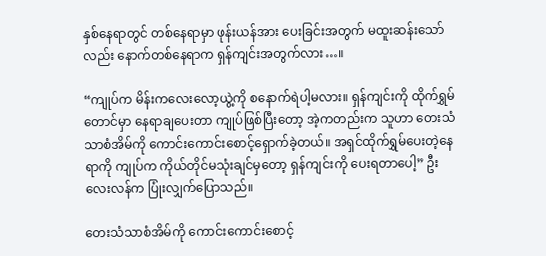နှစ်နေရာတွင် တစ်နေရာမှာ ဖုန်းယန်အား ပေးခြင်းအတွက် မထူးဆန်းသော်လည်း နောက်တစ်နေရာက ရှန်ကျင်းအတွက်လား…။

“ကျုပ်က မိန်းကလေးလော့ယွဲ့ကို စနောက်ရဲပါ့မလား။ ရှန်ကျင်းကို ထိုက်ရွှမ်တောင်မှာ နေရာချပေးတာ ကျုပ်ဖြစ်ပြီးတော့ အဲ့ကတည်းက သူဟာ တေးသံသာစံအိမ်ကို ကောင်းကောင်းစောင့်ရှောက်ခဲ့တယ်။ အရှင်ထိုက်ရွှမ်ပေးတဲ့နေရာကို ကျုပ်က ကိုယ်တိုင်မသုံးချင်မှတော့ ရှန်ကျင်းကို ပေးရတာပေါ့” ဦးလေးလန်က ပြုံးလျှက်ပြောသည်။

တေးသံသာစံအိမ်ကို ကောင်းကောင်းစောင့်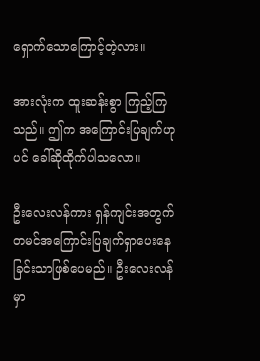ရှောက်သောကြောင့်တဲ့လား။

အားလုံးက ထူးဆန်းစွာ ကြည့်ကြသည်။ ဤက အကြောင်းပြချက်ဟုပင် ခေါ်ဆိုထိုက်ပါသလော။

ဦးလေးလန်ကား ရှန်ကျင်းအတွက် တမင်အကြောင်းပြချက်ရှာပေးနေခြင်းသာဖြစ်ပေမည်။ ဦးလေးလန်မှာ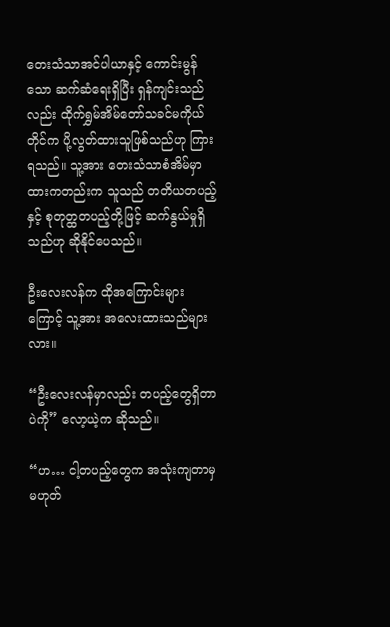တေးသံသာအင်ပါယာနှင့် ကောင်းမွန်သော ဆက်ဆံရေးရှိပြီး ရှန်ကျင်းသည်လည်း ထိုက်ရွှမ်အိမ်တော်သခင်မကိုယ်တိုင်က ပို့လွတ်ထားသူဖြစ်သည်ဟု ကြားရသည်။ သူ့အား တေးသံသာစံအိမ်မှာ ထားကတည်းက သူသည် တတိယတပည့်နှင့် စုတုတ္ထတပည့်တို့ဖြင့် ဆက်နွယ်မှုရှိသည်ဟု ဆိုနိုင်ပေသည်။

ဦးလေးလန်က ထိုအကြောင်းများကြောင့် သူ့အား အလေးထားသည်များလား။

“ဦးလေးလန်မှာလည်း တပည့်တွေရှိတာပဲကို” လော့ယဲ့က ဆိုသည်။

“ဟ… ငါ့တပည့်တွေက အသုံးကျတာမှ မဟုတ်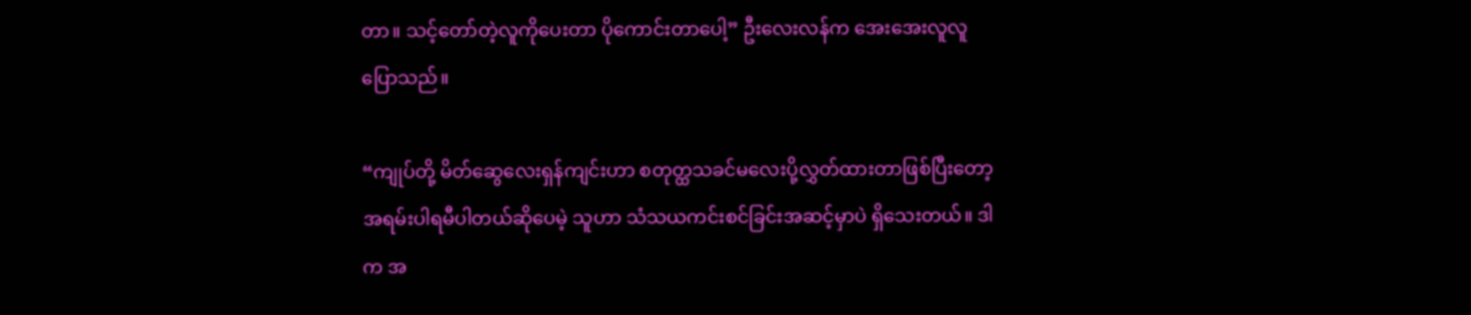တာ။ သင့်တော်တဲ့လူကိုပေးတာ ပိုကောင်းတာပေါ့” ဦးလေးလန်က အေးအေးလူလူပြောသည်။

“ကျုပ်တို့ မိတ်ဆွေလေးရှန်ကျင်းဟာ စတုတ္ထသခင်မလေးပို့လွှတ်ထားတာဖြစ်ပြီးတော့ အရမ်းပါရမီပါတယ်ဆိုပေမဲ့ သူဟာ သံသယကင်းစင်ခြင်းအဆင့်မှာပဲ ရှိသေးတယ်။ ဒါက အ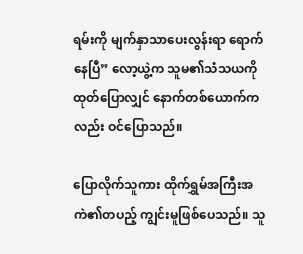ရမ်းကို မျက်နှာသာပေးလွန်းရာ ရောက်နေပြီ” လော့ယွဲ့က သူမ၏သံသယကို ထုတ်ပြောလျှင် နောက်တစ်ယောက်ကလည်း ဝင်ပြောသည်။

ပြောလိုက်သူကား ထိုက်ရွှမ်အကြီးအကဲ၏တပည့် ကျွင်းမူဖြစ်ပေသည်။ သူ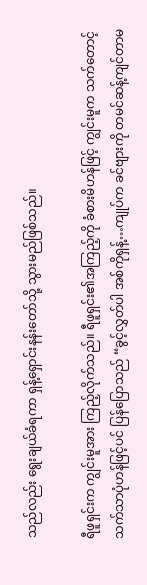သည်လည်း ရွေးချယ်ခံရကာ ရှန့်ရှောင်းနန်းတော်သို့ သွားမည်ဖြစ်သည်။

ရီဖူရှင်းက ကျွင်းမူအား ကြည့်လိုက်သည်။ ရီဖူရှင်း၏အကြည့်ကို ခံစားမိဟန်ဖြင့် ကျွင်းမူက သက်တောင့်သက်သာပုံဟန်ဖြင့်ပင် ပြန်ပြောသည် “ခွင့်လွှတ်ပါ အစ်ကိုရှန့်…ကျုပ်က ခင်ဗျားကို တမင်ဆန့်ကျင်တာမ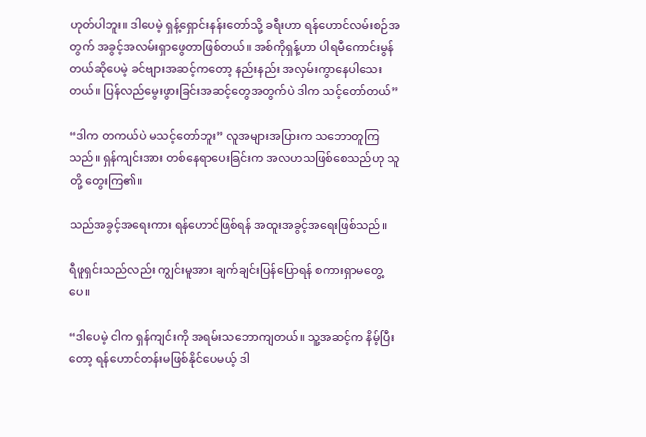ဟုတ်ပါဘူး။ ဒါပေမဲ့ ရှန့်ရှောင်းနန်းတော်သို့ ခရီးဟာ ရန်ဟောင်လမ်းစဉ်အတွက် အခွင့်အလမ်းရှာဖွေတာဖြစ်တယ်။ အစ်ကိုရှန့်ဟာ ပါရမီကောင်းမွန်တယ်ဆိုပေမဲ့ ခင်ဗျားအဆင့်ကတော့ နည်းနည်း အလှမ်းကွာနေပါသေးတယ်။ ပြန်လည်မွေးဖွားခြင်းအဆင့်တွေအတွက်ပဲ ဒါက သင့်တော်တယ်”

“ဒါက တကယ်ပဲ မသင့်တော်ဘူး” လူအများအပြားက သဘောတူကြသည်။ ရှန်ကျင်းအား တစ်နေရာပေးခြင်းက အလဟသဖြစ်စေသည်ဟု သူတို့ တွေးကြ၏။

သည်အခွင့်အရေးကား ရန်ဟောင်ဖြစ်ရန် အထူးအခွင့်အရေးဖြစ်သည်။

ရီဖူရှင်းသည်လည်း ကျွင်းမူအား ချက်ချင်းပြန်ပြောရန် စကားရှာမတွေ့ပေ။

“ဒါပေမဲ့ ငါက ရှန်ကျင်းကို အရမ်းသဘောကျတယ်။ သူ့အဆင့်က နိမ့်ပြီးတော့ ရန်ဟောင်တန်းမဖြစ်နိုင်ပေမယ့် ဒါ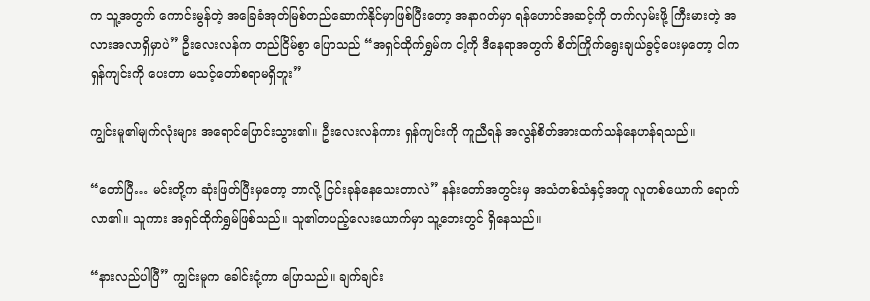က သူ့အတွက် ကောင်းမွန်တဲ့ အခြေခံအုတ်မြစ်တည်ဆောက်နိုင်မှာဖြစ်ပြီးတော့ အနာဂတ်မှာ ရန်ဟောင်အဆင့်ကို တက်လှမ်းဖို့ ကြီးမားတဲ့ အလားအလာရှိမှာပဲ” ဦးလေးလန်က တည်ငြိမ်စွာ ပြောသည် “အရှင်ထိုက်ရွှမ်က ငါ့ကို ဒီနေရာအတွက် စိတ်ကြိုက်ရွေးချယ်ခွင့်ပေးမှတော့ ငါက ရှန်ကျင်းကို ပေးတာ မသင့်တော်စရာမရှိဘူး”

ကျွင်းမူ၏မျက်လုံးများ အရောင်ပြောင်းသွား၏။ ဦးလေးလန်ကား ရှန်ကျင်းကို ကူညီရန် အလွန်စိတ်အားထက်သန်နေဟန်ရသည်။

“တော်ပြီ… မင်းတို့က ဆုံးဖြတ်ပြီးမှတော့ ဘာလို့ ငြင်းခုန်နေသေးတာလဲ” နန်းတော်အတွင်းမှ အသံတစ်သံနှင့်အတူ လူတစ်ယောက် ရောက်လာ၏။ သူကား အရှင်ထိုက်ရွှမ်ဖြစ်သည်။ သူ၏တပည့်လေးယောက်မှာ သူ့ဘေးတွင် ရှိနေသည်။

“နားလည်ပါပြီ” ကျွင်းမူက ခေါင်းငုံ့ကာ ပြောသည်။ ချက်ချင်း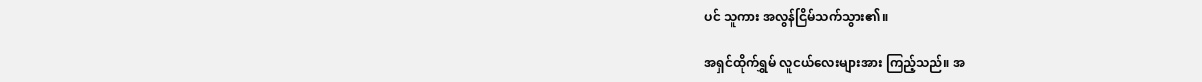ပင် သူကား အလွန်ငြိမ်သက်သွား၏။

အရှင်ထိုက်ရွှမ် လူငယ်လေးများအား ကြည့်သည်။ အ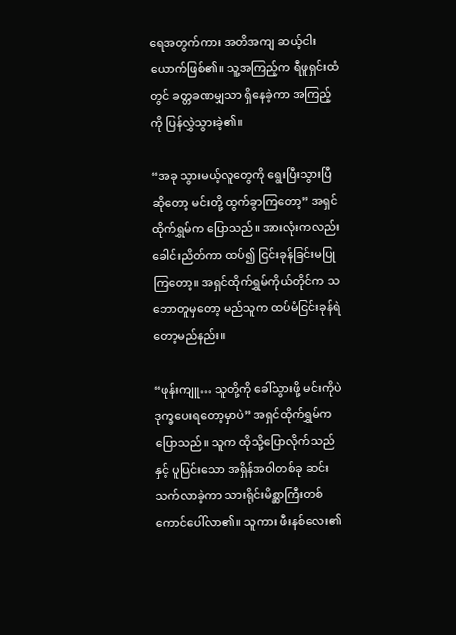ရေအတွက်ကား အတိအကျ ဆယ့်ငါးယောက်ဖြစ်၏။ သူ့အကြည့်က ရီဖူရှင်းထံတွင် ခတ္တခဏမျှသာ ရှိနေခဲ့ကာ အကြည့်ကို ပြန်လွှဲသွားခဲ့၏။

“အခု သွားမယ့်လူတွေကို ရွေးပြီးသွားပြီဆိုတော့ မင်းတို့ ထွက်ခွာကြတော့” အရှင်ထိုက်ရွှမ်က ပြောသည်။ အားလုံးကလည်း ခေါင်းညိတ်ကာ ထပ်၍ ငြင်းခုန်ခြင်းမပြုကြတော့။ အရှင်ထိုက်ရွှမ်ကိုယ်တိုင်က သဘောတူမှတော့ မည်သူက ထပ်မံငြင်းခုန်ရဲတော့မည်နည်း။

“ဖုန်းကျူ… သူတို့ကို ခေါ်သွားဖို့ မင်းကိုပဲ ဒုက္ခပေးရတော့မှာပဲ” အရှင်ထိုက်ရွှမ်က ပြောသည်။ သူက ထိုသို့ပြောလိုက်သည်နှင့် ပူပြင်းသော အရှိန်အဝါတစ်ခု ဆင်းသက်လာခဲ့ကာ သားရိုင်းမိစ္ဆာကြီးတစ်ကောင်ပေါ်လာ၏။ သူကား ဖီးနစ်လေး၏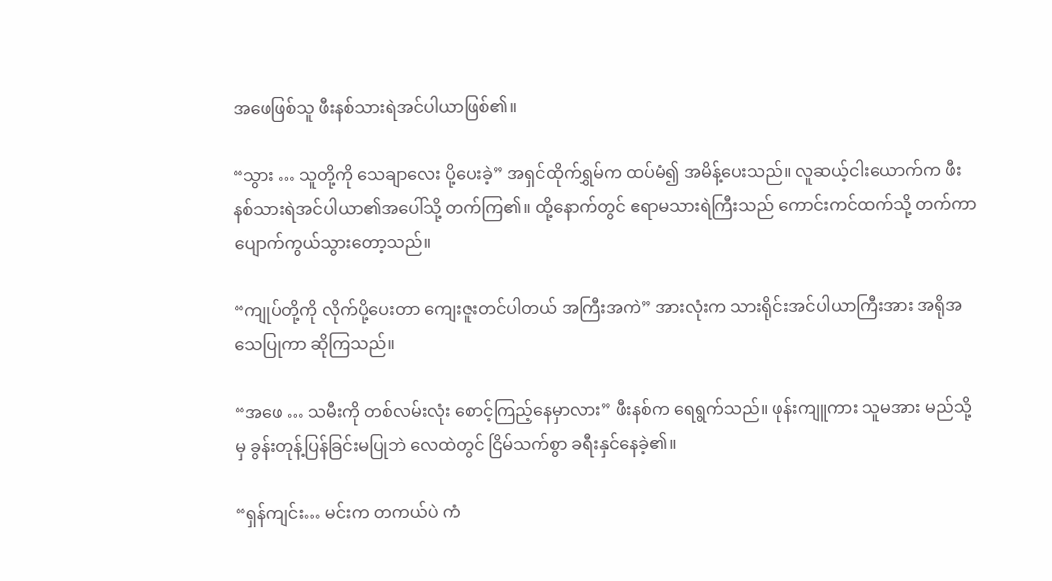အဖေဖြစ်သူ ဖီးနစ်သားရဲအင်ပါယာဖြစ်၏။

“သွား … သူတို့ကို သေချာလေး ပို့ပေးခဲ့” အရှင်ထိုက်ရွှမ်က ထပ်မံ၍ အမိန့်ပေးသည်။ လူဆယ့်ငါးယောက်က ဖီးနစ်သားရဲအင်ပါယာ၏အပေါ်သို့ တက်ကြ၏။ ထို့နောက်တွင် ဧရာမသားရဲကြီးသည် ကောင်းကင်ထက်သို့ တက်ကာ ပျောက်ကွယ်သွားတော့သည်။

“ကျုပ်တို့ကို လိုက်ပို့ပေးတာ ကျေးဇူးတင်ပါတယ် အကြီးအကဲ” အားလုံးက သားရိုင်းအင်ပါယာကြီးအား အရိုအသေပြုကာ ဆိုကြသည်။

“အဖေ … သမီးကို တစ်လမ်းလုံး စောင့်ကြည့်နေမှာလား” ဖီးနစ်က ရေရွက်သည်။ ဖုန်းကျူကား သူမအား မည်သို့မှ ခွန်းတုန့်ပြန်ခြင်းမပြုဘဲ လေထဲတွင် ငြိမ်သက်စွာ ခရီးနှင်နေခဲ့၏။

“ရှန်ကျင်း… မင်းက တကယ်ပဲ ကံ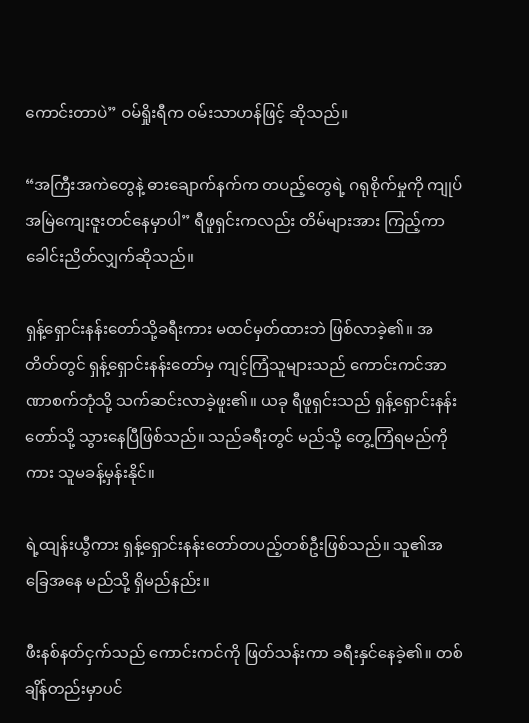ကောင်းတာပဲ” ဝမ်ရှိုးရီက ဝမ်းသာဟန်ဖြင့် ဆိုသည်။

“အကြီးအကဲတွေနဲ့ ဓားချောက်နက်က တပည့်တွေရဲ့ ဂရုစိုက်မှုကို ကျုပ် အမြဲကျေးဇူးတင်နေမှာပါ” ရီဖူရှင်းကလည်း တိမ်များအား ကြည့်ကာ ခေါင်းညိတ်လျှက်ဆိုသည်။

ရှန့်ရှောင်းနန်းတော်သို့ခရီးကား မထင်မှတ်ထားဘဲ ဖြစ်လာခဲ့၏။ အတိတ်တွင် ရှန့်ရှောင်းနန်းတော်မှ ကျင့်ကြံသူများသည် ကောင်းကင်အာဏာစက်ဘုံသို့ သက်ဆင်းလာခဲ့ဖူး၏။ ယခု ရီဖူရှင်းသည် ရှန့်ရှောင်းနန်းတော်သို့ သွားနေပြီဖြစ်သည်။ သည်ခရီးတွင် မည်သို့ တွေ့ကြံရမည်ကိုကား သူမခန့်မှန်းနိုင်။

ရဲ့ထျန်းယွီကား ရှန့်ရှောင်းနန်းတော်တပည့်တစ်ဦးဖြစ်သည်။ သူ၏အခြေအနေ မည်သို့ ရှိမည်နည်း။

ဖီးနစ်နတ်ငှက်သည် ကောင်းကင်ကို ဖြတ်သန်းကာ ခရီးနှင်နေခဲ့၏။ တစ်ချိန်တည်းမှာပင်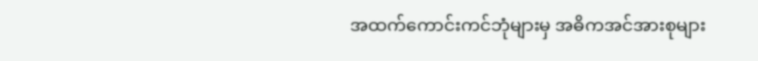အထက်ကောင်းကင်ဘုံများမှ အဓိကအင်အားစုများ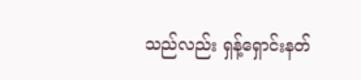သည်လည်း ရှန့်ရှောင်းနတ်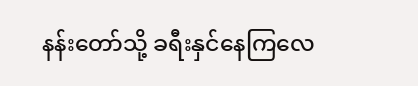နန်းတော်သို့ ခရီးနှင်နေကြလေ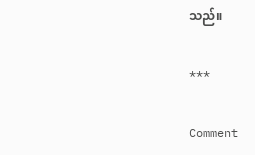သည်။

***

Comment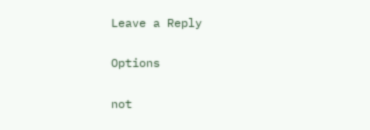Leave a Reply

Options

not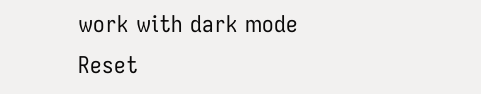work with dark mode
Reset